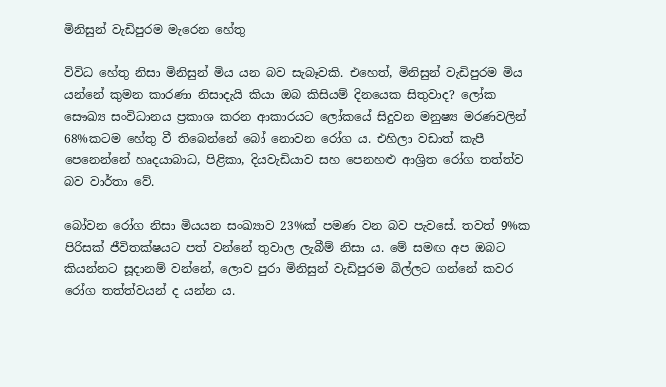මිනිසුන් වැඩිපුරම මැරෙන හේතු

විවිධ හේතු නිසා මිනිසුන් මිය යන බව සැබෑවකි. එහෙත්, මිනිසුන් වැඩිපුරම මිය යන්නේ කුමන කාරණා නිසාදැයි කියා ඔබ කිසියම් දිනයෙක සිතුවාද? ලෝක සෞඛ්‍ය සංවිධානය ප්‍රකාශ කරන ආකාරයට ලෝකයේ සිදුවන මනුෂ්‍ය මරණවලින් 68%කටම හේතු වී තිබෙන්නේ බෝ නොවන රෝග ය. එහිලා වඩාත් කැපී පෙනෙන්නේ හෘදයාබාධ, පිළිකා, දියවැඩියාව සහ පෙනහළු ආශ්‍රිත රෝග තත්ත්ව බව වාර්තා වේ.

බෝවන රෝග නිසා මියයන සංඛ්‍යාව 23%ක් පමණ වන බව පැවසේ. තවත් 9%ක පිරිසක් ජීවිතක්ෂයට පත් වන්නේ තුවාල ලැබීම් නිසා ය. මේ සමඟ අප ඔබට කියන්නට සූදානම් වන්නේ, ලොව පුරා මිනිසුන් වැඩිපුරම බිල්ලට ගන්නේ කවර රෝග තත්ත්වයන් ද යන්න ය.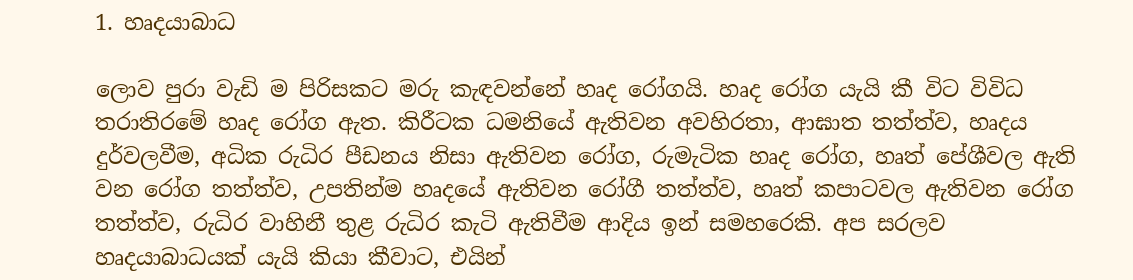1. හෘදයාබාධ

ලොව පුරා වැඩි ම පිරිසකට මරු කැඳවන්නේ හෘද රෝගයි. හෘද රෝග යැයි කී විට විවිධ තරාතිරමේ හෘද රෝග ඇත. කිරීටක ධමනියේ ඇතිවන අවහිරතා, ආඝාත තත්ත්ව, හෘදය දුර්වලවීම, අධික රුධිර පීඩනය නිසා ඇතිවන රෝග, රුමැටික හෘද රෝග, හෘත් පේශීවල ඇති වන රෝග තත්ත්ව, උපතින්ම හෘදයේ ඇතිවන රෝගී තත්ත්ව, හෘත් කපාටවල ඇතිවන රෝග තත්ත්ව, රුධිර වාහිනී තුළ රුධිර කැටි ඇතිවීම ආදිය ඉන් සමහරෙකි. අප සරලව හෘදයාබාධයක් යැයි කියා කීවාට, එයින්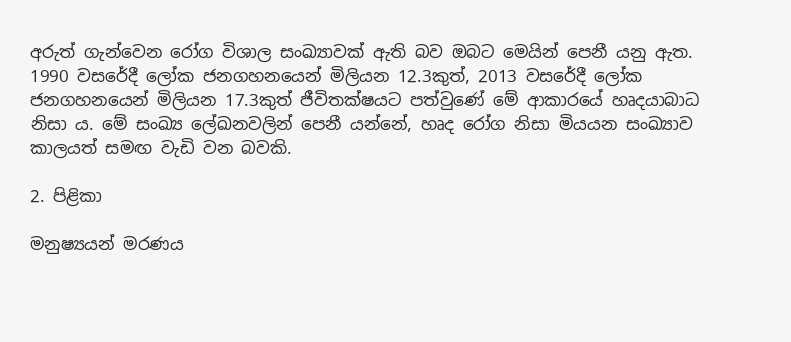අරුත් ගැන්වෙන රෝග විශාල සංඛ්‍යාවක් ඇති බව ඔබට මෙයින් පෙනී යනු ඇත. 1990 වසරේදී ලෝක ජනගහනයෙන් මිලියන 12.3කුත්, 2013 වසරේදී ලෝක ජනගහනයෙන් මිලියන 17.3කුත් ජීවිතක්ෂයට පත්වුණේ මේ ආකාරයේ හෘදයාබාධ නිසා ය. මේ සංඛ්‍ය ලේඛනවලින් පෙනී යන්නේ, හෘද රෝග නිසා මියයන සංඛ්‍යාව කාලයත් සමඟ වැඩි වන බවකි.

2. පිළිකා

මනුෂ්‍යයන් මරණය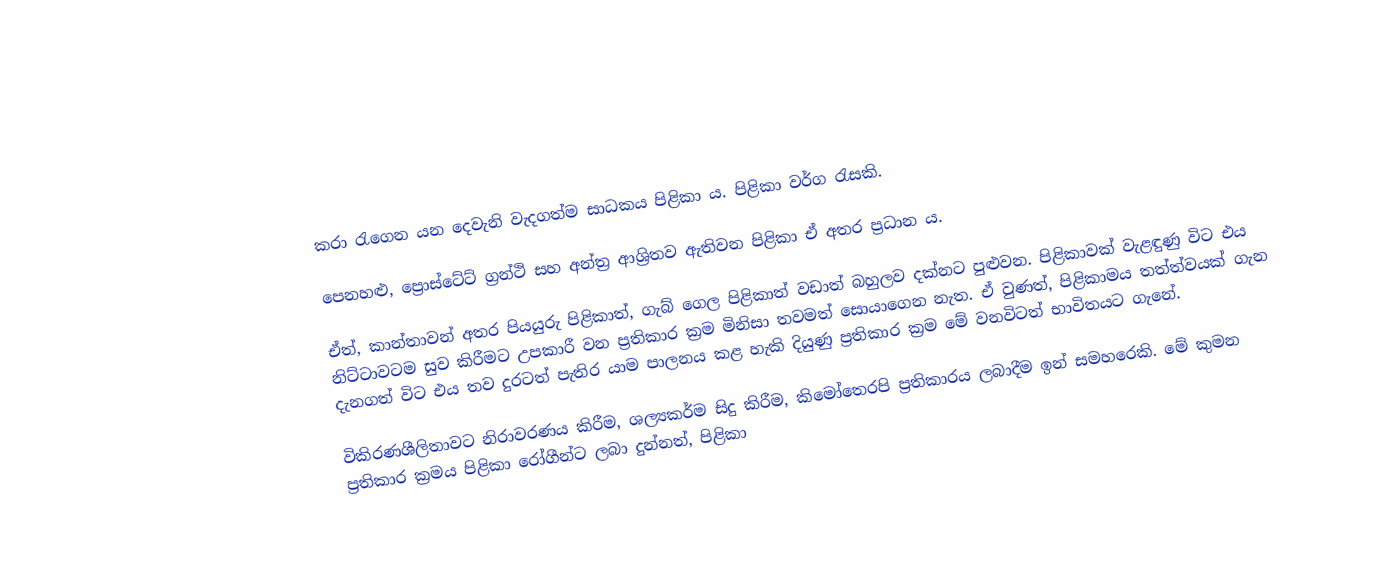කරා රැගෙන යන දෙවැනි වැදගත්ම සාධකය පිළිකා ය. පිළිකා වර්ග රැසකි.

පෙනහළු, ප්‍රොස්ටේට් ග්‍රන්ථි සහ අන්ත්‍ර ආශ්‍රිතව ඇතිවන පිළිකා ඒ අතර ප්‍රධාන ය.

ඒත්, කාන්තාවන් අතර පියයුරු පිළිකාත්, ගැබ් ගෙල පිළිකාත් වඩාත් බහුලව දක්නට පුළුවන. පිළිකාවක් වැළඳුණු විට එය නිට්ටාවටම සුව කිරීමට උපකාරී වන ප්‍රතිකාර ක්‍රම මිනිසා තවමත් සොයාගෙන නැත. ඒ වුණත්, පිළිකාමය තත්ත්වයක් ගැන දැනගත් විට එය තව දුරටත් පැතිර යාම පාලනය කළ හැකි දියුණු ප්‍රතිකාර ක්‍රම මේ වනවිටත් භාවිතයට ගැනේ.

විකිරණශීලිතාවට නිරාවරණය කිරීම, ශල්‍යකර්ම සිදු කිරීම, කිමෝතෙරපි ප්‍රතිකාරය ලබාදීම ඉන් සමහරෙකි. මේ කුමන ප්‍රතිකාර ක්‍රමය පිළිකා රෝගීන්ට ලබා දුන්නත්, පිළිකා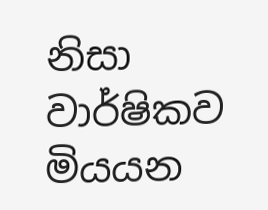නිසා වාර්ෂිකව මියයන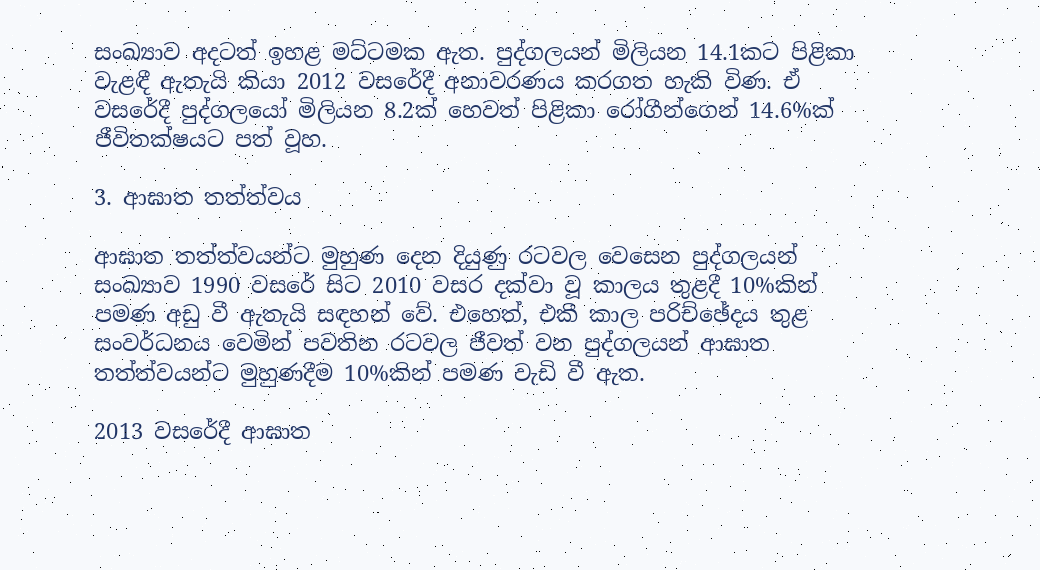සංඛ්‍යාව අදටත් ඉහළ මට්ටමක ඇත. පුද්ගලයන් මිලියන 14.1කට පිළිකා වැළඳී ඇතැයි කියා 2012 වසරේදී අනාවරණය කරගත හැකි විණ. ඒ වසරේදී පුද්ගලයෝ මිලියන 8.2ක් හෙවත් පිළිකා රෝගීන්ගෙන් 14.6%ක් ජීවිතක්ෂයට පත් වූහ.

3. ආඝාත තත්ත්වය

ආඝාත තත්ත්වයන්ට මුහුණ දෙන දියුණු රටවල වෙසෙන පුද්ගලයන් සංඛ්‍යාව 1990 වසරේ සිට 2010 වසර දක්වා වූ කාලය තුළදී 10%කින් පමණ අඩු වී ඇතැයි සඳහන් වේ. එහෙත්, එකී කාල පරිච්ඡේදය තුළ සංවර්ධනය වෙමින් පවතින රටවල ජීවත් වන පුද්ගලයන් ආඝාත තත්ත්වයන්ට මුහුණදීම 10%කින් පමණ වැඩි වී ඇත.

2013 වසරේදී ආඝාත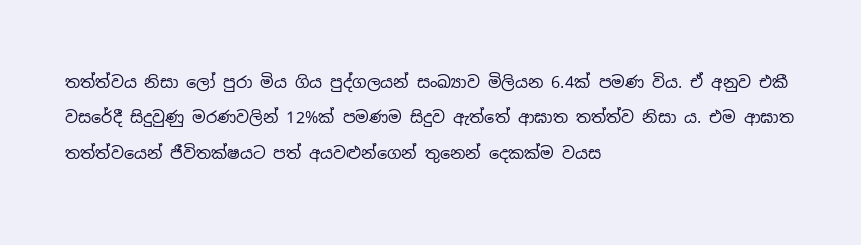තත්ත්වය නිසා ලෝ පුරා මිය ගිය පුද්ගලයන් සංඛ්‍යාව මිලියන 6.4ක් පමණ විය. ඒ අනුව එකී වසරේදී සිදුවුණු මරණවලින් 12%ක් පමණම සිදුව ඇත්තේ ආඝාත තත්ත්ව නිසා ය. එම ආඝාත තත්ත්වයෙන් ජීවිතක්ෂයට පත් අයවළුන්ගෙන් තුනෙන් දෙකක්ම වයස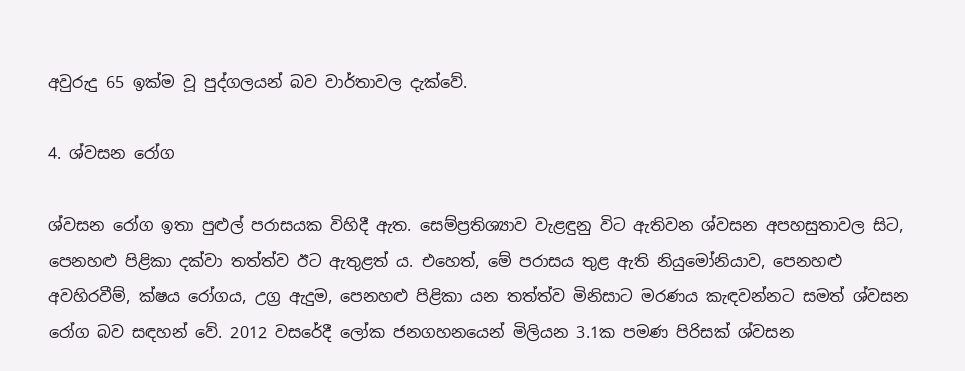අවුරුදු 65 ඉක්ම වූ පුද්ගලයන් බව වාර්තාවල දැක්වේ.

4. ශ්වසන රෝග

ශ්වසන රෝග ඉතා පුළුල් පරාසයක විහිදී ඇත. සෙම්ප්‍රතිශ්‍යාව වැළඳුනු විට ඇතිවන ශ්වසන අපහසුතාවල සිට, පෙනහළු පිළිකා දක්වා තත්ත්ව ඊට ඇතුළත් ය. එහෙත්, මේ පරාසය තුළ ඇති නියුමෝනියාව, පෙනහළු අවහිරවීම්, ක්ෂය රෝගය, උග්‍ර ඇදුම, පෙනහළු පිළිකා යන තත්ත්ව මිනිසාට මරණය කැඳවන්නට සමත් ශ්වසන රෝග බව සඳහන් වේ. 2012 වසරේදී ලෝක ජනගහනයෙන් මිලියන 3.1ක පමණ පිරිසක් ශ්වසන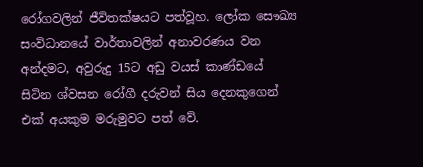රෝගවලින් ජීවිතක්ෂයට පත්වූහ. ලෝක සෞඛ්‍ය සංවිධානයේ වාර්තාවලින් අනාවරණය වන අන්දමට, අවුරුදු 15ට අඩු වයස් කාණ්ඩයේ සිටින ශ්වසන රෝගී දරුවන් සිය දෙනකුගෙන් එක් අයකුම මරුමුවට පත් වේ.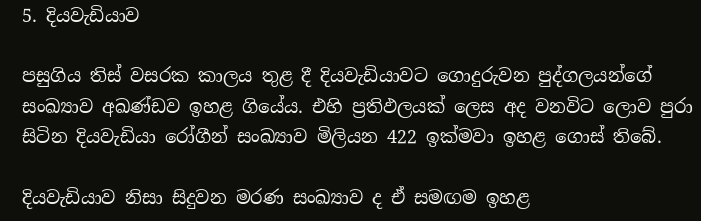5. දියවැඩියාව

පසුගිය තිස් වසරක කාලය තුළ දී දියවැඩියාවට ගොදුරුවන පුද්ගලයන්ගේ සංඛ්‍යාව අඛණ්ඩව ඉහළ ගියේය. එහි ප්‍රතිඵලයක් ලෙස අද වනවිට ලොව පුරා සිටින දියවැඩියා රෝගීන් සංඛ්‍යාව මිලියන 422 ඉක්මවා ඉහළ ගොස් තිබේ.

දියවැඩියාව නිසා සිදුවන මරණ සංඛ්‍යාව ද ඒ සමඟම ඉහළ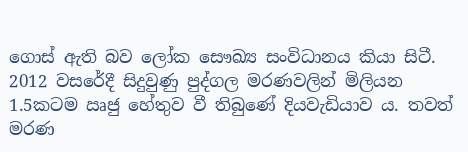ගොස් ඇති බව ලෝක සෞඛ්‍ය සංවිධානය කියා සිටී. 2012 වසරේදී සිදුවුණු පුද්ගල මරණවලින් මිලියන 1.5කටම ඍජු හේතුව වී තිබුණේ දියවැඩියාව ය. තවත් මරණ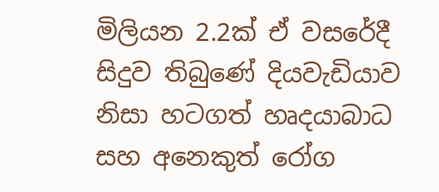මිලියන 2.2ක් ඒ වසරේදී සිදුව තිබුණේ දියවැඩියාව නිසා හටගත් හෘදයාබාධ සහ අනෙකුත් රෝග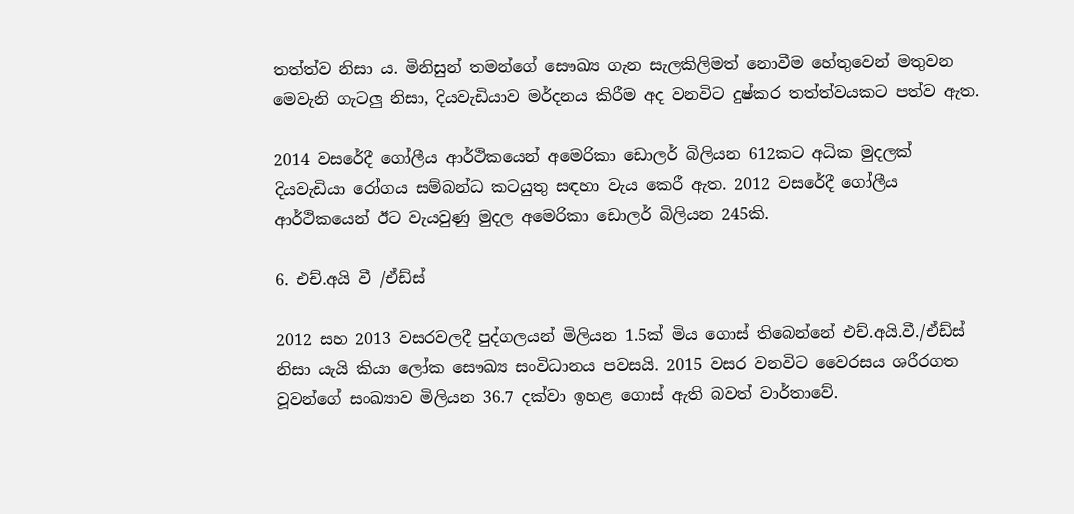තත්ත්ව නිසා ය. මිනිසුන් තමන්ගේ සෞඛ්‍ය ගැන සැලකිලිමත් නොවීම හේතුවෙන් මතුවන මෙවැනි ගැටලු නිසා, දියවැඩියාව මර්දනය කිරීම අද වනවිට දුෂ්කර තත්ත්වයකට පත්ව ඇත.

2014 වසරේදී ගෝලීය ආර්ථිකයෙන් අමෙරිකා ඩොලර් බිලියන 612කට අධික මුදලක් දියවැඩියා රෝගය සම්බන්ධ කටයුතු සඳහා වැය කෙරී ඇත. 2012 වසරේදී ගෝලීය ආර්ථිකයෙන් ඊට වැයවුණු මුදල අමෙරිකා ඩොලර් බිලියන 245කි.

6. එච්.අයි වී /ඒඩ්ස්

2012 සහ 2013 වසරවලදී පුද්ගලයන් මිලියන 1.5ක් මිය ගොස් තිබෙන්නේ එච්.අයි.වී./ඒඩ්ස් නිසා යැයි කියා ලෝක සෞඛ්‍ය සංවිධානය පවසයි. 2015 වසර වනවිට වෛරසය ශරීරගත වූවන්ගේ සංඛ්‍යාව මිලියන 36.7 දක්වා ඉහළ ගොස් ඇති බවත් වාර්තාවේ.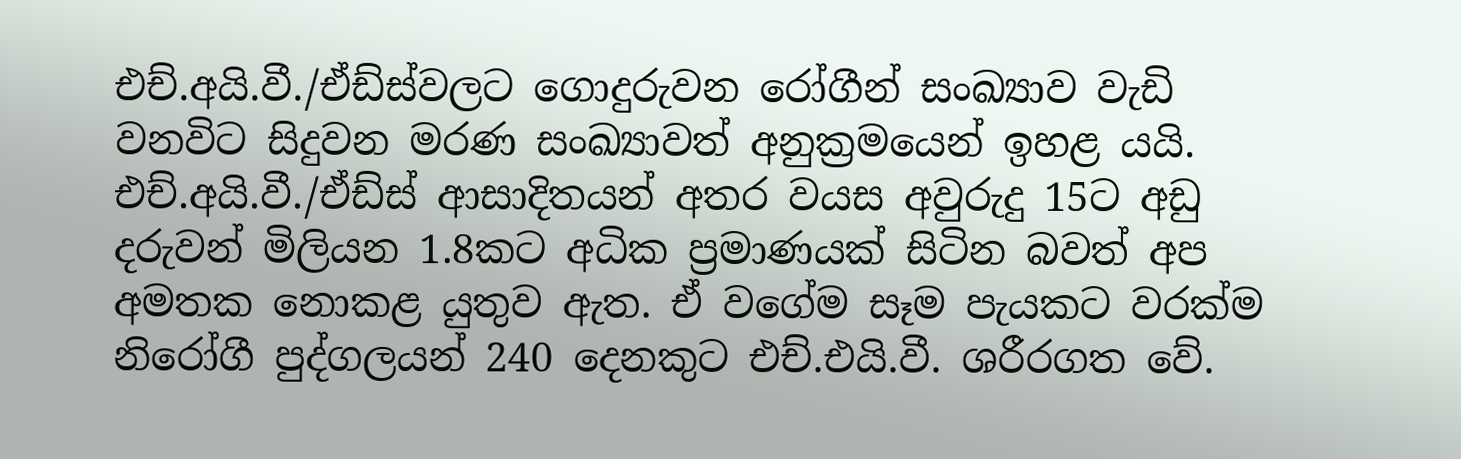එච්.අයි.වී./ඒඩ්ස්වලට ගොදුරුවන රෝගීන් සංඛ්‍යාව වැඩි වනවිට සිදුවන මරණ සංඛ්‍යාවත් අනුක්‍රමයෙන් ඉහළ යයි. එච්.අයි.වී./ඒඩ්ස් ආසාදිතයන් අතර වයස අවුරුදු 15ට අඩු දරුවන් මිලියන 1.8කට අධික ප්‍රමාණයක් සිටින බවත් අප අමතක නොකළ යුතුව ඇත. ඒ වගේම සෑම පැයකට වරක්ම නිරෝගී පුද්ගලයන් 240 දෙනකුට එච්.එයි.වී. ශරීරගත වේ.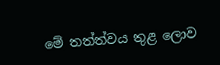මේ තත්ත්වය තුළ ලොව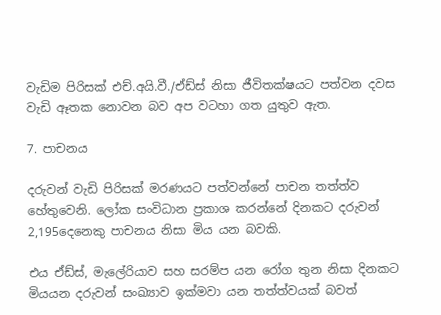වැඩිම පිරිසක් එච්.අයි.වී./ඒඩ්ස් නිසා ජීවිතක්ෂයට පත්වන දවස වැඩි ඈතක නොවන බව අප වටහා ගත යුතුව ඇත.

7. පාචනය

දරුවන් වැඩි පිරිසක් මරණයට පත්වන්නේ පාචන තත්ත්ව හේතුවෙනි. ලෝක සංවිධාන ප්‍රකාශ කරන්නේ දිනකට දරුවන් 2,195දෙනෙකු පාචනය නිසා මිය යන බවකි.

එය ඒඩ්ස්, මැලේරියාව සහ සරම්ප යන රෝග තුන නිසා දිනකට මියයන දරුවන් සංඛ්‍යාව ඉක්මවා යන තත්ත්වයක් බවත්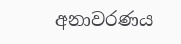අනාවරණය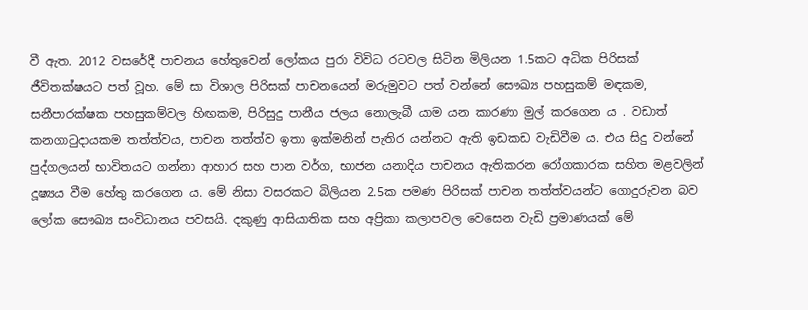වී ඇත. 2012 වසරේදී පාචනය හේතුවෙන් ලෝකය පුරා විවිධ රටවල සිටින මිලියන 1.5කට අධික පිරිසක් ජීවිතක්ෂයට පත් වූහ. මේ සා විශාල පිරිසක් පාචනයෙන් මරුමුවට පත් වන්නේ සෞඛ්‍ය පහසුකම් මඳකම, සනීපාරක්ෂක පහසුකම්වල හිඟකම, පිරිසුදු පානීය ජලය නොලැබී යාම යන කාරණා මුල් කරගෙන ය . වඩාත් කනගාටුදායකම තත්ත්වය, පාචන තත්ත්ව ඉතා ඉක්මනින් පැතිර යන්නට ඇති ඉඩකඩ වැඩිවීම ය. එය සිදු වන්නේ පුද්ගලයන් භාවිතයට ගන්නා ආහාර සහ පාන වර්ග, භාජන යනාදිය පාචනය ඇතිකරන රෝගකාරක සහිත මළවලින් දූෂ්‍යය වීම හේතු කරගෙන ය. මේ නිසා වසරකට බිලියන 2.5ක පමණ පිරිසක් පාචන තත්ත්වයන්ට ගොදුරුවන බව ලෝක සෞඛ්‍ය සංවිධානය පවසයි. දකුණු ආසියාතික සහ අප්‍රිකා කලාපවල වෙසෙන වැඩි ප්‍රමාණයක් මේ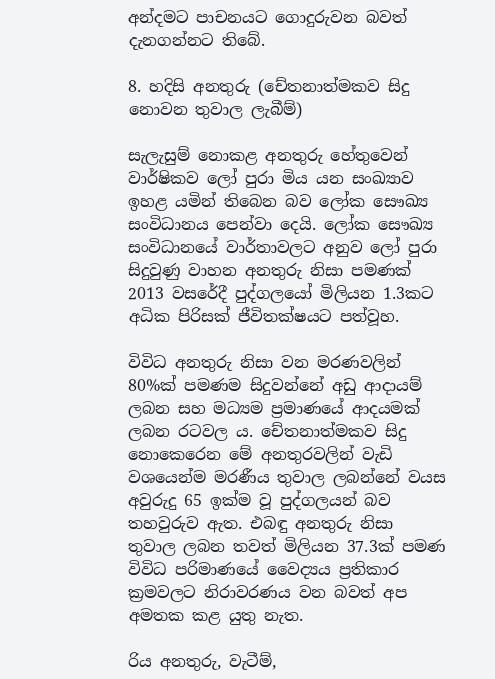අන්දමට පාචනයට ගොදුරුවන බවත් දැනගන්නට තිබේ.

8. හදිසි අනතුරු (චේතනාත්මකව සිදු නොවන තුවාල ලැබීම්)

සැලැසුම් නොකළ අනතුරු හේතුවෙන් වාර්ෂිකව ලෝ පුරා මිය යන සංඛ්‍යාව ඉහළ යමින් තිබෙන බව ලෝක සෞඛ්‍ය සංවිධානය පෙන්වා දෙයි. ලෝක සෞඛ්‍ය සංවිධානයේ වාර්තාවලට අනුව ලෝ පුරා සිදුවුණු වාහන අනතුරු නිසා පමණක් 2013 වසරේදී පුද්ගලයෝ මිලියන 1.3කට අධික පිරිසක් ජීවිතක්ෂයට පත්වූහ.

විවිධ අනතුරු නිසා වන මරණවලින් 80%ක් පමණම සිදුවන්නේ අඩු ආදායම් ලබන සහ මධ්‍යම ප්‍රමාණයේ ආදයමක් ලබන රටවල ය. චේතනාත්මකව සිදු නොකෙරෙන මේ අනතුරවලින් වැඩි වශයෙන්ම මරණීය තුවාල ලබන්නේ වයස අවුරුදු 65 ඉක්ම වූ පුද්ගලයන් බව තහවුරුව ඇත. එබඳු අනතුරු නිසා තුවාල ලබන තවත් මිලියන 37.3ක් පමණ විවිධ පරිමාණයේ වෛද්‍යය ප්‍රතිකාර ක්‍රමවලට නිරාවරණය වන බවත් අප අමතක කළ යුතු නැත.

රිය අනතුරු, වැටීම්,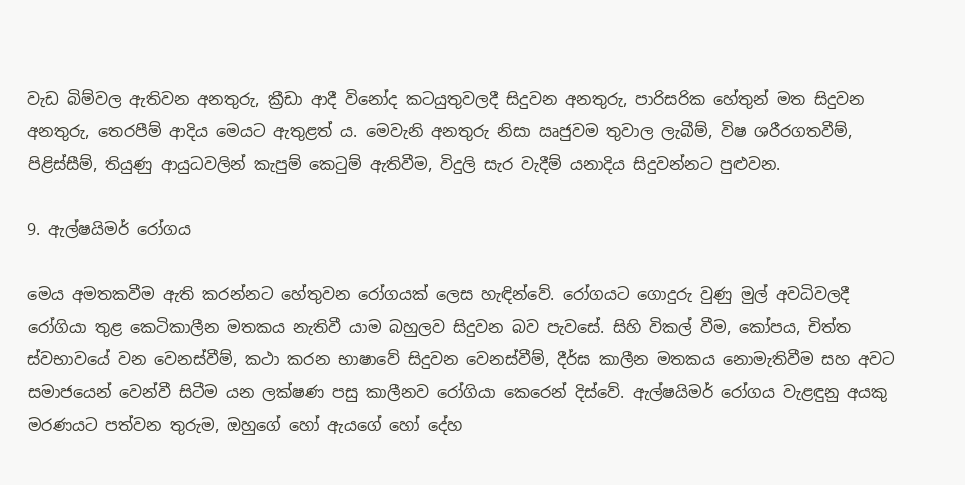වැඩ බිම්වල ඇතිවන අනතුරු, ක්‍රීඩා ආදී විනෝද කටයුතුවලදී සිදුවන අනතුරු, පාරිසරික හේතුන් මත සිදුවන අනතුරු, තෙරපීම් ආදිය මෙයට ඇතුළත් ය. මෙවැනි අනතුරු නිසා ඍජුවම තුවාල ලැබීම්, විෂ ශරීරගතවීම්, පිළිස්සීම්, තියුණු ආයුධවලින් කැපුම් කෙටුම් ඇතිවීම, විදුලි සැර වැදීම් යනාදිය සිදුවන්නට පුළුවන.

9. ඇල්ෂයිමර් රෝගය

මෙය අමතකවීම ඇති කරන්නට හේතුවන රෝගයක් ලෙස හැඳින්වේ. රෝගයට ගොදුරු වුණු මුල් අවධිවලදී රෝගියා තුළ කෙටිකාලීන මතකය නැතිවී යාම බහුලව සිදුවන බව පැවසේ. සිහි විකල් වීම, කෝපය, චිත්ත ස්වභාවයේ වන වෙනස්වීම්, කථා කරන භාෂාවේ සිදුවන වෙනස්වීම්, දීර්ඝ කාලීන මතකය නොමැතිවීම සහ අවට සමාජයෙන් වෙන්වී සිටීම යන ලක්ෂණ පසු කාලීනව රෝගියා කෙරෙන් දිස්වේ. ඇල්ෂයිමර් රෝගය වැළඳුනු අයකු මරණයට පත්වන තුරුම, ඔහුගේ හෝ ඇයගේ හෝ දේහ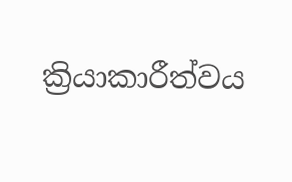ක්‍රියාකාරීත්වය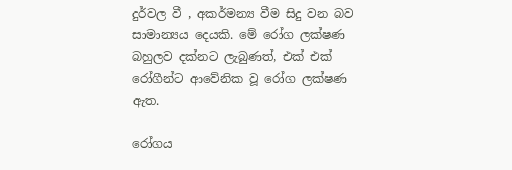දුර්වල වී , අකර්මන්‍ය වීම සිදු වන බව සාමාන්‍යය දෙයකි. මේ රෝග ලක්ෂණ බහුලව දක්නට ලැබුණත්, එක් එක් රෝගීන්ට ආවේනික වූ රෝග ලක්ෂණ ඇත.

රෝගය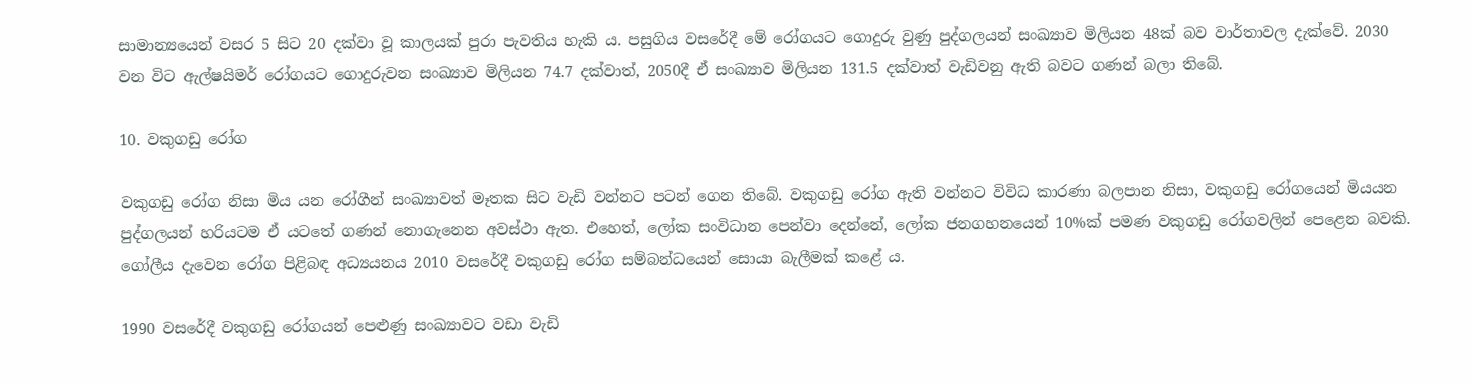සාමාන්‍යයෙන් වසර 5 සිට 20 දක්වා වූ කාලයක් පුරා පැවතිය හැකි ය. පසුගිය වසරේදී මේ රෝගයට ගොදුරු වුණු පුද්ගලයන් සංඛ්‍යාව මිලියන 48ක් බව වාර්තාවල දැක්වේ. 2030 වන විට ඇල්ෂයිමර් රෝගයට ගොදුරුවන සංඛ්‍යාව මිලියන 74.7 දක්වාත්, 2050දී ඒ සංඛ්‍යාව මිලියන 131.5 දක්වාත් වැඩිවනු ඇති බවට ගණන් බලා තිබේ.

10. වකුගඩු රෝග

වකුගඩු රෝග නිසා මිය යන රෝගීන් සංඛ්‍යාවත් මෑතක සිට වැඩි වන්නට පටන් ගෙන තිබේ. වකුගඩු රෝග ඇති වන්නට විවිධ කාරණා බලපාන නිසා, වකුගඩු රෝගයෙන් මියයන පුද්ගලයන් හරියටම ඒ යටතේ ගණන් නොගැනෙන අවස්ථා ඇත. එහෙත්, ලෝක සංවිධාන පෙන්වා දෙන්නේ, ලෝක ජනගහනයෙන් 10%ක් පමණ වකුගඩු රෝගවලින් පෙළෙන බවකි. ගෝලීය දැවෙන රෝග පිළිබඳ අධ්‍යයනය 2010 වසරේදී වකුගඩු රෝග සම්බන්ධයෙන් සොයා බැලීමක් කළේ ය.

1990 වසරේදී වකුගඩු රෝගයන් පෙළුණු සංඛ්‍යාවට වඩා වැඩි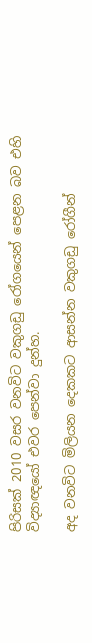පිරිසක් 2010 වසර වනවිට වකුගඩු රෝගයෙන් පෙළන බව එහි විද්‍යාඥයෝ එවර පෙන්වා දුන්හ.

අද වනවිට මිලියන දෙකකට ආසන්න වකුගඩු රෝගීන්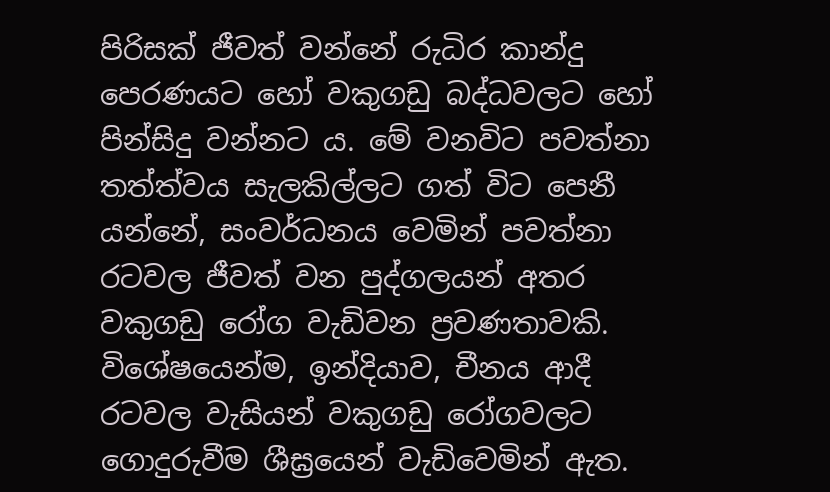පිරිසක් ජීවත් වන්නේ රුධිර කාන්දු පෙරණයට හෝ වකුගඩු බද්ධවලට හෝ පින්සිදු වන්නට ය. මේ වනවිට පවත්නා තත්ත්වය සැලකිල්ලට ගත් විට පෙනී යන්නේ, සංවර්ධනය වෙමින් පවත්නා රටවල ජීවත් වන පුද්ගලයන් අතර වකුගඩු රෝග වැඩිවන ප්‍රවණතාවකි. විශේෂයෙන්ම, ඉන්දියාව, චීනය ආදී රටවල වැසියන් වකුගඩු රෝගවලට ගොදුරුවීම ශීඝ්‍රයෙන් වැඩිවෙමින් ඇත.